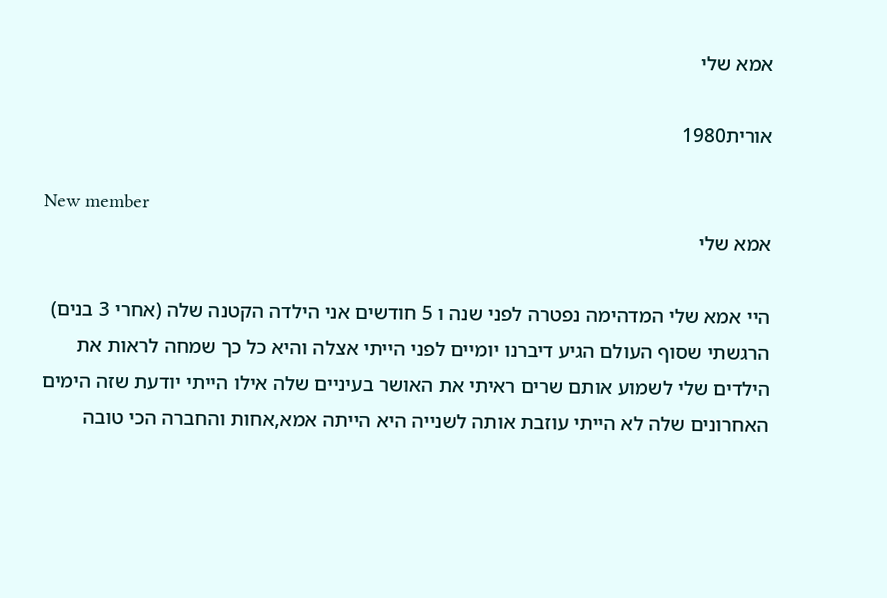אמא שלי

אורית1980

New member
אמא שלי

היי אמא שלי המדהימה נפטרה לפני שנה ו 5 חודשים אני הילדה הקטנה שלה (אחרי 3 בנים) הרגשתי שסוף העולם הגיע דיברנו יומיים לפני הייתי אצלה והיא כל כך שמחה לראות את הילדים שלי לשמוע אותם שרים ראיתי את האושר בעיניים שלה אילו הייתי יודעת שזה הימים האחרונים שלה לא הייתי עוזבת אותה לשנייה היא הייתה אמא,אחות והחברה הכי טובה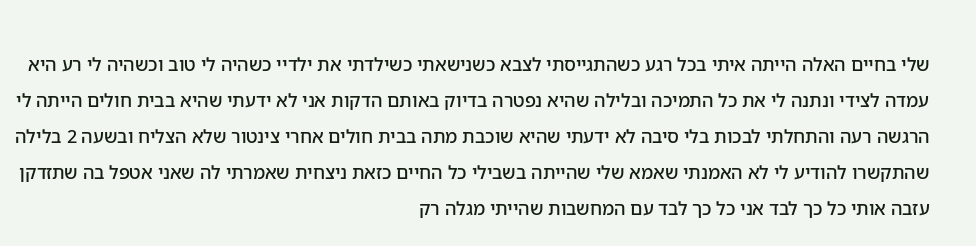שלי בחיים האלה הייתה איתי בכל רגע כשהתגייסתי לצבא כשנישאתי כשילדתי את ילדיי כשהיה לי טוב וכשהיה לי רע היא עמדה לצידי ונתנה לי את כל התמיכה ובלילה שהיא נפטרה בדיוק באותם הדקות אני לא ידעתי שהיא בבית חולים הייתה לי הרגשה רעה והתחלתי לבכות בלי סיבה לא ידעתי שהיא שוכבת מתה בבית חולים אחרי צינטור שלא הצליח ובשעה 2 בלילה שהתקשרו להודיע לי לא האמנתי שאמא שלי שהייתה בשבילי כל החיים כזאת ניצחית שאמרתי לה שאני אטפל בה שתזדקן עזבה אותי כל כך לבד אני כל כך לבד עם המחשבות שהייתי מגלה רק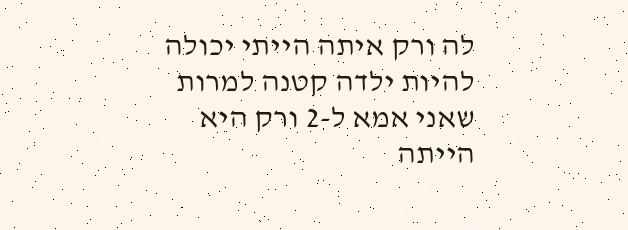לה ורק איתה הייתי יכולה להיות ילדה קטנה למרות שאני אמא ל-2 ורק היא הייתה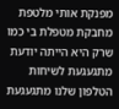מפנקת אותי מלטפת מחבקת מטפלת בי כמו שרק היא הייתה יודעת מתגעגעת לשיחות הטלפון שלנו מתגעגעת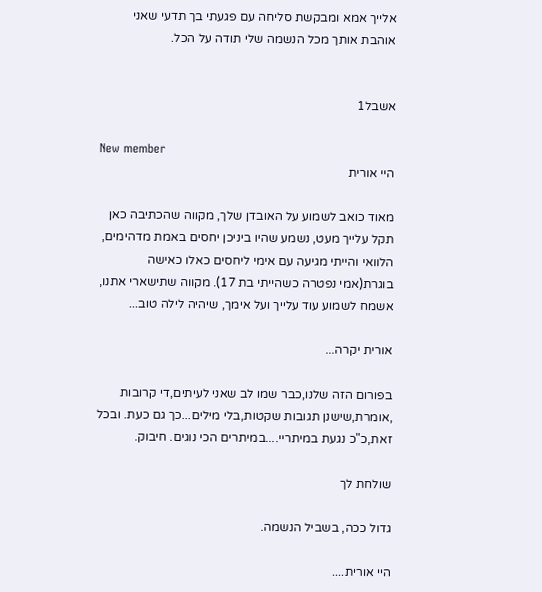אלייך אמא ומבקשת סליחה עם פגעתי בך תדעי שאני אוהבת אותך מכל הנשמה שלי תודה על הכל.


אשבל1

New member
היי אורית

מאוד כואב לשמוע על האובדן שלך, מקווה שהכתיבה כאן תקל עלייך מעט, נשמע שהיו ביניכן יחסים באמת מדהימים, הלוואי והייתי מגיעה עם אימי ליחסים כאלו כאישה בוגרת(אמי נפטרה כשהייתי בת 17). מקווה שתישארי אתנו, אשמח לשמוע עוד עלייך ועל אימך, שיהיה לילה טוב...

אורית יקרה...

בפורום הזה שלנו,כבר שמו לב שאני לעיתים,די קרובות ,אומרת,שישנן תגובות שקטות,בלי מילים...כך גם כעת. ובכל זאת,כ"כ נגעת במיתריי....במיתרים הכי נוגים. חיבוק.

שולחת לך

גדול ככה, בשביל הנשמה.

היי אורית....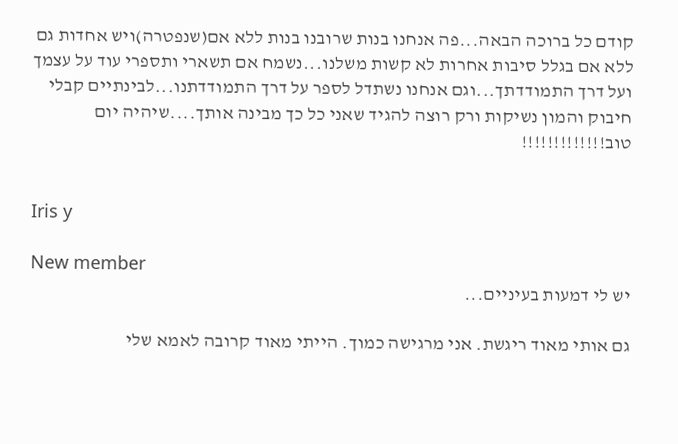קודם כל ברוכה הבאה...פה אנחנו בנות שרובנו בנות ללא אם(שנפטרה)ויש אחדות גם ללא אם בגלל סיבות אחרות לא קשות משלנו...נשמח אם תשארי ותספרי עוד על עצמך ועל דרך התמודדתך...וגם אנחנו נשתדל לספר על דרך התמודדתנו...לבינתיים קבלי חיבוק והמון נשיקות ורק רוצה להגיד שאני כל כך מבינה אותך....שיהיה יום טוב!!!!!!!!!!!!!


Iris y

New member
יש לי דמעות בעיניים...

גם אותי מאוד ריגשת. אני מרגישה כמוך. הייתי מאוד קרובה לאמא שלי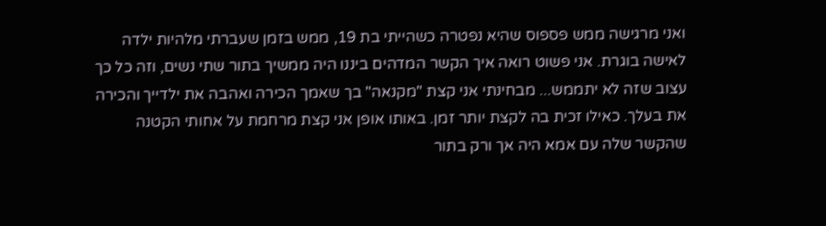ואני מרגישה ממש פספוס שהיא נפטרה כשהייתי בת 19, ממש בזמן שעברתי מלהיות ילדה לאישה בוגרת. אני פשוט רואה איך הקשר המדהים ביננו היה ממשיך בתור שתי נשים, וזה כל כך עצוב שזה לא יתממש... מבחינתי אני קצת "מקנאה" בך שאמך הכירה ואהבה את ילדייך והכירה את בעלך. כאילו זכית בה לקצת יותר זמן. באותו אופן אני קצת מרחמת על אחותי הקטנה שהקשר שלה עם אמא היה אך ורק בתור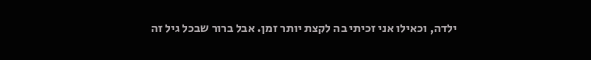ילדה, וכאילו אני זכיתי בה לקצת יותר זמן. אבל ברור שבכל גיל זה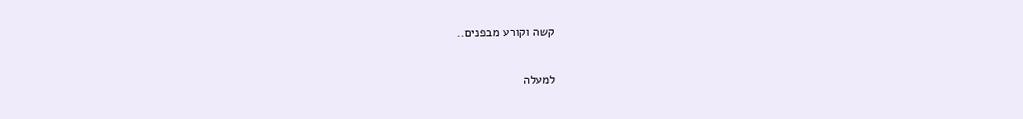קשה וקורע מבפנים..

למעלה